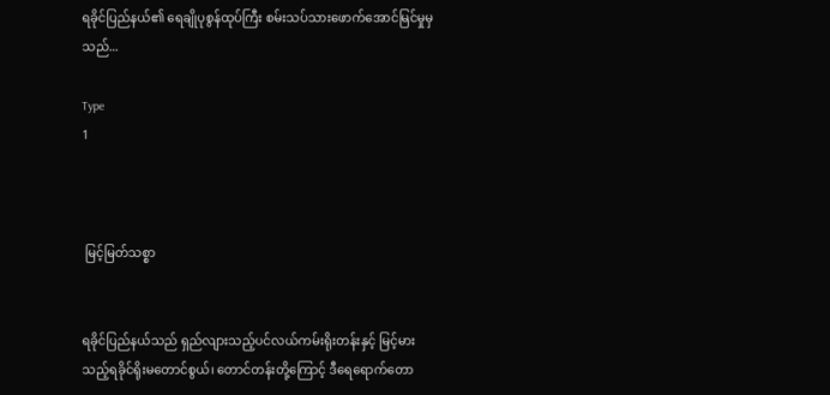ရခိုင်ပြည်နယ်၏ ‌ရေချိုပုစွန်ထုပ်ကြီး စမ်းသပ်သားဖောက်အောင်မြင်မှုမှသည်...

Type
1



 မြင့်မြတ်သစ္စာ


ရခိုင်ပြည်နယ်သည် ရှည်လျားသည့်ပင်လယ်ကမ်းရိုးတန်းနှင့် မြင့်မားသည့်ရခိုင်ရိုးမတောင်စွယ်၊ တောင်တန်းတို့ကြောင့် ဒီရေရောက်တော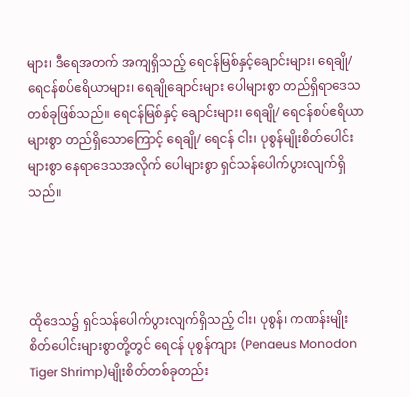များ၊ ဒီရေအတက် အကျရှိသည့် ရေငန်မြစ်နှင့်ချောင်းများ၊ ရေချို/ ရေငန်စပ်ဧရိယာများ၊ ရေချိုချောင်းများ ပေါများစွာ တည်ရှိရာဒေသတစ်ခုဖြစ်သည်။ ရေငန်မြစ်နှင့် ချောင်းများ၊ ရေချို/ ရေငန်စပ်ဧရိယာများစွာ တည်ရှိသောကြောင့် ရေချို/ ရေငန် ငါး၊ ပုစွန်မျိုးစိတ်ပေါင်းများစွာ နေရာဒေသအလိုက် ပေါများစွာ ရှင်သန်ပေါက်ပွားလျက်ရှိသည်။




ထို‌ဒေသ၌ ရှင်သန်ပေါက်ပွားလျက်ရှိသည့် ငါး၊ ပုစွန်၊ ကဏန်းမျိုးစိတ်ပေါင်းများစွာတို့တွင် ရေငန် ပုစွန်ကျား (Penaeus Monodon Tiger Shrimp)မျိုးစိတ်တစ်ခုတည်း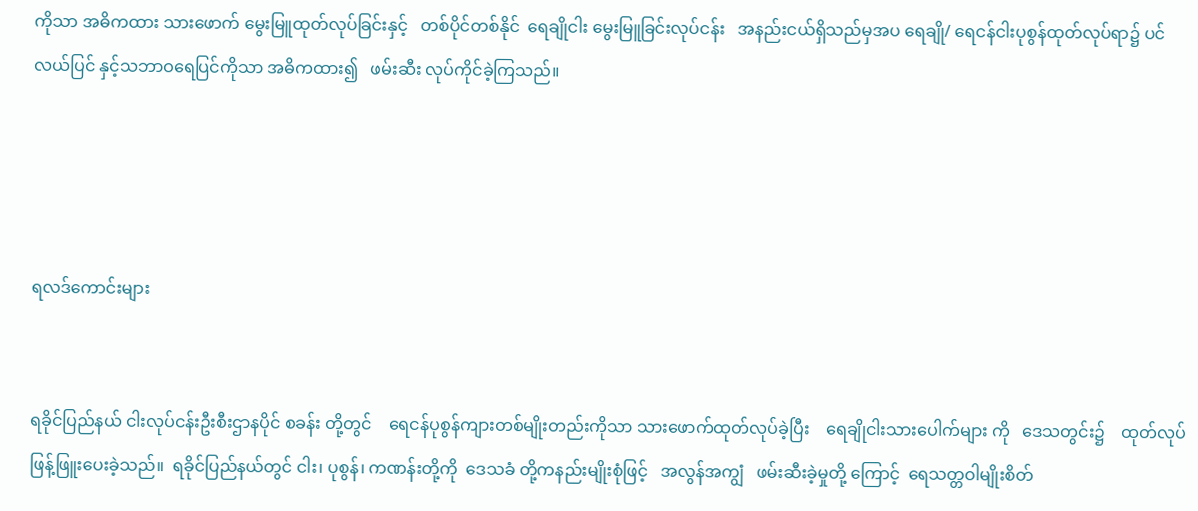ကိုသာ အဓိကထား သားဖောက် မွေးမြူထုတ်လုပ်ခြင်းနှင့်   တစ်ပိုင်တစ်နိုင်  ရေချိုငါး မွေးမြူခြင်းလုပ်ငန်း   အနည်းငယ်ရှိသည်မှအပ ရေချို/ ရေငန်ငါးပုစွန်ထုတ်လုပ်ရာ၌ ပင်လယ်ပြင် နှင့်သဘာဝရေပြင်ကိုသာ အဓိကထား၍   ဖမ်းဆီး လုပ်ကိုင်ခဲ့ကြသည်။




ရလဒ်ကောင်းများ


ရခိုင်ပြည်နယ် ငါးလုပ်ငန်းဦးစီးဌာနပိုင် စခန်း တို့တွင်    ရေငန်ပုစွန်ကျားတစ်မျိုးတည်းကိုသာ သားဖောက်ထုတ်လုပ်ခဲ့ပြီး    ရေချိုငါးသားပေါက်များ ကို   ဒေသတွင်း၌    ထုတ်လုပ်ဖြန့်ဖြူးပေးခဲ့သည်။  ရခိုင်ပြည်နယ်တွင် ငါး၊ ပုစွန်၊ ကဏန်းတို့ကို  ဒေသခံ တို့ကနည်းမျိုးစုံဖြင့်   အလွန်အကျွံ   ဖမ်းဆီးခဲ့မှုတို့ ကြောင့်  ရေသတ္တဝါမျိုးစိတ်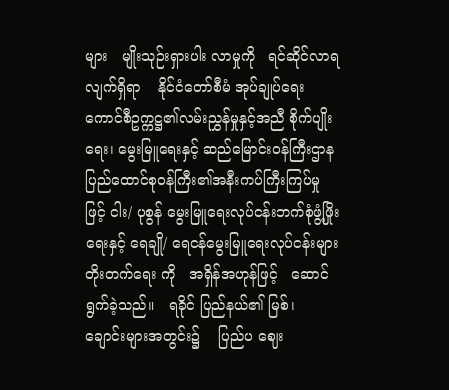များ   မျိုးသုဉ်းရှားပါး လာမှုကို   ရင်ဆိုင်လာရလျက်ရှိရာ    နိုင်ငံတော်စီမံ အုပ်ချုပ်ရေးကောင်စီဥက္ကဋ္ဌ၏လမ်းညွှန်မှုနှင့်အညီ စိုက်ပျိုးရေး၊ မွေးမြူရေးနှင့် ဆည်မြောင်းဝန်ကြီးဌာန ပြည်ထောင်စုဝန်ကြီး၏အနီးကပ်ကြီးကြပ်မှုဖြင့် ငါး/ ပုစွန် မွေးမြူရေးလုပ်ငန်းဘက်စုံဖွံ့ဖြိုးရေးနှင့် ရေချို/ ရေငန်မွေးမြူရေးလုပ်ငန်းများ တိုးတက်ရေး ကို   အရှိန်အဟုန်ဖြင့်   ဆောင်ရွက်ခဲ့သည်။   ရခိုင် ပြည်နယ်၏ မြစ်၊   ချောင်းများအတွင်း၌    ပြည်ပ ဈေး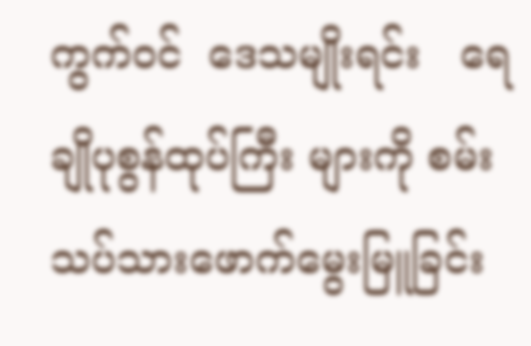ကွက်ဝင်  ဒေသမျိုးရင်း   ရေချိုပုစွန်ထုပ်ကြီး များကို စမ်းသပ်သားဖောက်မွေးမြူခြင်း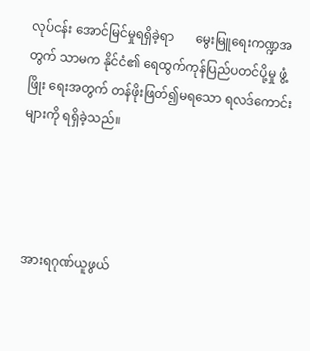လုပ်ငန်း အောင်မြင်မှုရရှိခဲ့ရာ       မွေးမြူရေးကဏ္ဍအတွက် သာမက နိုင်ငံ၏ ရေထွက်ကုန်ပြည်ပတင်ပို့မှု ဖွံ့ဖြိုး ရေးအတွက် တန်ဖိုးဖြတ်၍မရသော ရလဒ်ကောင်း များကို ရရှိခဲ့သည်။




  အားရဂုဏ်ယူဖွယ်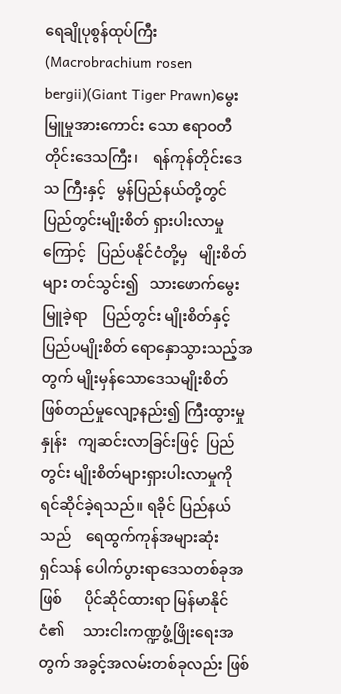ရေချိုပုစွန်ထုပ်ကြီး (Macrobrachium rosen bergii)(Giant Tiger Prawn)မွေးမြူမှုအားကောင်း သော ဧရာဝတီတိုင်းဒေသကြီး၊    ရန်ကုန်တိုင်းဒေသ ကြီးနှင့်   မွန်ပြည်နယ်တို့တွင်    ပြည်တွင်းမျိုးစိတ် ရှားပါးလာမှုကြောင့်   ပြည်ပနိုင်ငံတို့မှ   မျိုးစိတ်များ တင်သွင်း၍   သားဖောက်မွေးမြူခဲ့ရာ    ပြည်တွင်း မျိုးစိတ်နှင့် ပြည်ပမျိုးစိတ် ရောနှောသွားသည့်အတွက် မျိုးမှန်သောဒေသမျိုးစိတ် ဖြစ်တည်မှုလျော့နည်း၍ ကြီးထွားမှုနှုန်း   ကျဆင်းလာခြင်းဖြင့်  ပြည်တွင်း မျိုးစိတ်များရှားပါးလာမှုကို ရင်ဆိုင်ခဲ့ရသည်။ ရခိုင် ပြည်နယ်သည်    ရေထွက်ကုန်အများဆုံး    ရှင်သန် ပေါက်ပွားရာဒေသတစ်ခုအဖြစ်      ပိုင်ဆိုင်ထားရာ မြန်မာနိုင်ငံ၏     သားငါးကဏ္ဍဖွံ့ဖြိုးရေးအတွက် အခွင့်အလမ်းတစ်ခုလည်း ဖြစ်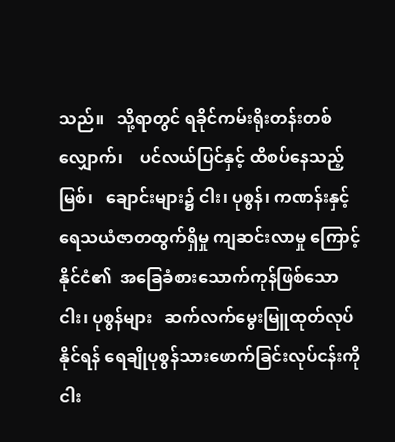သည်။   သို့ရာတွင် ရခိုင်ကမ်းရိုးတန်းတစ်လျှောက်၊    ပင်လယ်ပြင်နှင့် ထိစပ်နေသည့်   မြစ်၊   ချောင်းများ၌ ငါး၊ ပုစွန်၊ ကဏန်းနှင့် ရေသယံဇာတထွက်ရှိမှု ကျဆင်းလာမှု ကြောင့်  နိုင်ငံ၏  အခြေခံစားသောက်ကုန်ဖြစ်သော ငါး၊ ပုစွန်များ   ဆက်လက်မွေးမြူထုတ်လုပ်နိုင်ရန် ရေချိုပုစွန်သားဖောက်ခြင်းလုပ်ငန်းကို    ငါး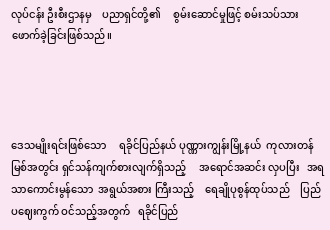လုပ်ငန်း ဦးစီးဌာနမှ    ပညာရှင်တို့၏     စွမ်းဆောင်မှုဖြင့် စမ်းသပ်သားဖောက်ခဲ့ခြင်းဖြစ်သည်။




ဒေသမျိုးရင်းဖြစ်သော     ရခိုင်ပြည်နယ် ပုဏ္ဏားကျွန်းမြို့နယ်  ကုလားတန်မြစ်အတွင်း ရှင်သန်ကျက်စားလျက်ရှိသည့်     အရောင်အဆင်း လှပပြီး   အရသာကောင်းမွန်သော  အရွယ်အစား ကြီးသည့် ‌   ရေချိုပုစွန်ထုပ်သည်    ပြည်ပဈေးကွက် ဝင်သည့်အတွက်   ရခိုင်ပြည်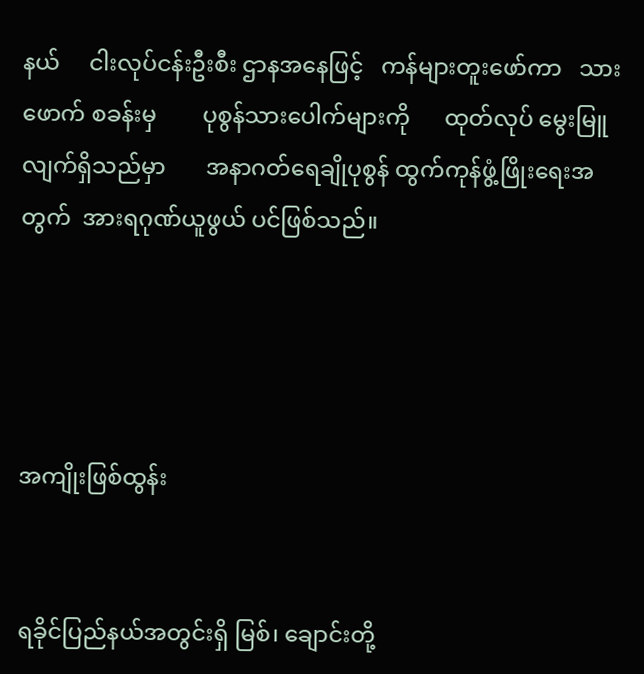နယ်     ငါးလုပ်ငန်းဦးစီး ဌာနအနေဖြင့်   ကန်များတူးဖော်ကာ   သားဖောက် စခန်းမှ        ပုစွန်သားပေါက်များကို      ထုတ်လုပ် မွေးမြူလျက်ရှိသည်မှာ       အနာဂတ်ရေချိုပုစွန် ထွက်ကုန်ဖွံ့ဖြိုးရေးအတွက်  အားရဂုဏ်ယူဖွယ် ပင်ဖြစ်သည်။




အကျိုးဖြစ်ထွန်း


ရခိုင်ပြည်နယ်အတွင်းရှိ မြစ်၊ ချောင်းတို့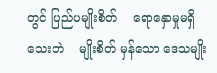တွင် ပြည်ပမျိုးစိတ်    ရောနှောမှုမရှိသေးဘဲ    မျိုးစိတ် မှန်သော ဒေသမျိုး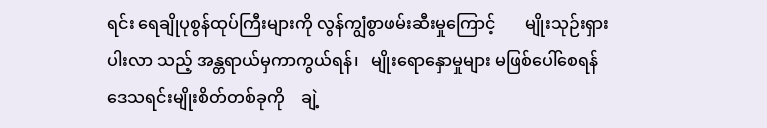ရင်း ရေချိုပုစွန်ထုပ်ကြီးများကို လွန်ကျွံစွာဖမ်းဆီးမှုကြောင့်       မျိုးသုဉ်းရှားပါးလာ သည့် အန္တရာယ်မှကာကွယ်ရန်၊   မျိုးရောနှောမှုများ မဖြစ်ပေါ်စေရန်       ဒေသရင်းမျိုးစိတ်တစ်ခုကို    ချဲ့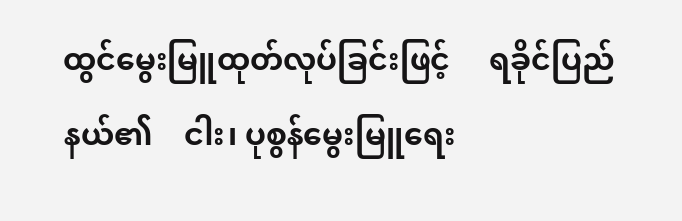ထွင်မွေးမြူထုတ်လုပ်ခြင်းဖြင့်     ရခိုင်ပြည်နယ်၏    ငါး၊ ပုစွန်မွေးမြူရေး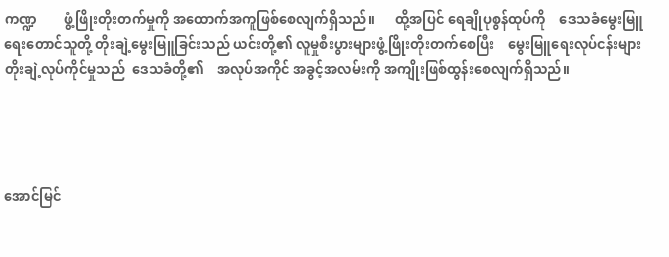ကဏ္ဍ        ဖွံ့ဖြိုးတိုးတက်မှုကို အထောက်အကူဖြစ်စေလျက်ရှိသည်။      ထို့အပြင် ရေချိုပုစွန်ထုပ်ကို    ဒေသခံမွေးမြူရေးတောင်သူတို့ တိုးချဲ့မွေးမြူခြင်းသည် ယင်းတို့၏ လူမှုစီးပွားများဖွံ့ဖြိုးတိုးတက်စေပြီး    မွေးမြူရေးလုပ်ငန်းများ တိုးချဲ့လုပ်ကိုင်မှုသည်  ဒေသခံတို့၏    အလုပ်အကိုင် အခွင့်အလမ်းကို အကျိုးဖြစ်ထွန်းစေလျက်ရှိသည်။




အောင်မြင်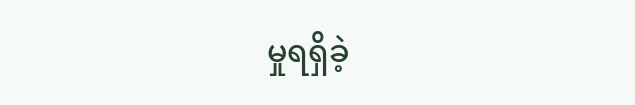မှုရရှိခဲ့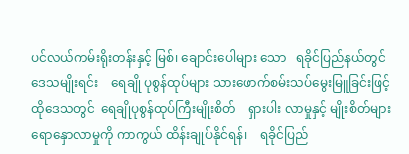ပင်လယ်ကမ်းရိုးတန်းနှင့် မြစ်၊ ချောင်းပေါများ သော   ရခိုင်ပြည်နယ်တွင်   ဒေသမျိုးရင်း    ရေချို ပုစွန်ထုပ်များ သားဖောက်စမ်းသပ်မွေးမြူခြင်းဖြင့် ထိုဒေသတွင်  ရေချိုပုစွန်ထုပ်ကြီးမျိုးစိတ်    ရှားပါး လာမှုနှင့် မျိုးစိတ်များရောနှောလာမှုကို ကာကွယ် ထိန်းချုပ်နိုင်ရန်၊    ရခိုင်ပြည်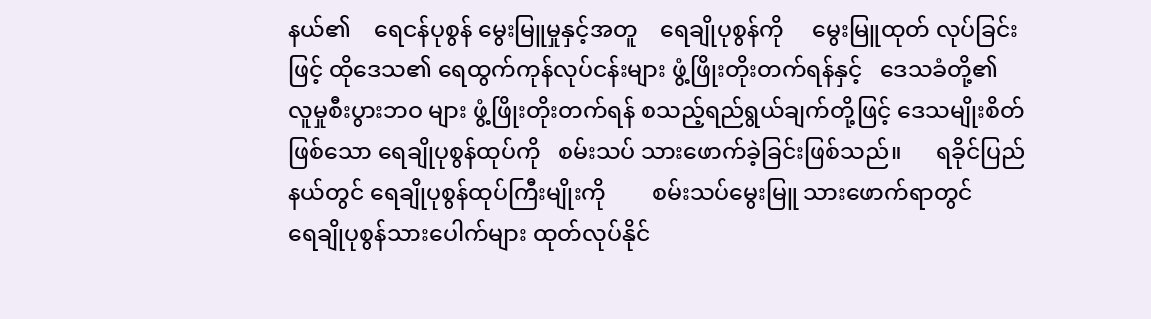နယ်၏    ရေငန်ပုစွန် မွေးမြူမှုနှင့်အတူ    ရေချိုပုစွန်ကို     မွေးမြူထုတ် လုပ်ခြင်းဖြင့် ထိုဒေသ၏ ရေထွက်ကုန်လုပ်ငန်းများ ဖွံ့ဖြိုးတိုးတက်ရန်နှင့်   ဒေသခံတို့၏  လူမှုစီးပွားဘဝ များ ဖွံ့ဖြိုးတိုးတက်ရန် စသည့်ရည်ရွယ်ချက်တို့ဖြင့် ဒေသမျိုးစိတ်ဖြစ်သော ရေချိုပုစွန်ထုပ်ကို   စမ်းသပ် သားဖောက်ခဲ့ခြင်းဖြစ်သည်။      ရခိုင်ပြည်နယ်တွင် ရေချိုပုစွန်ထုပ်ကြီးမျိုးကို        စမ်းသပ်မွေးမြူ သားဖောက်ရာတွင်        ရေချိုပုစွန်သားပေါက်များ ထုတ်လုပ်နိုင်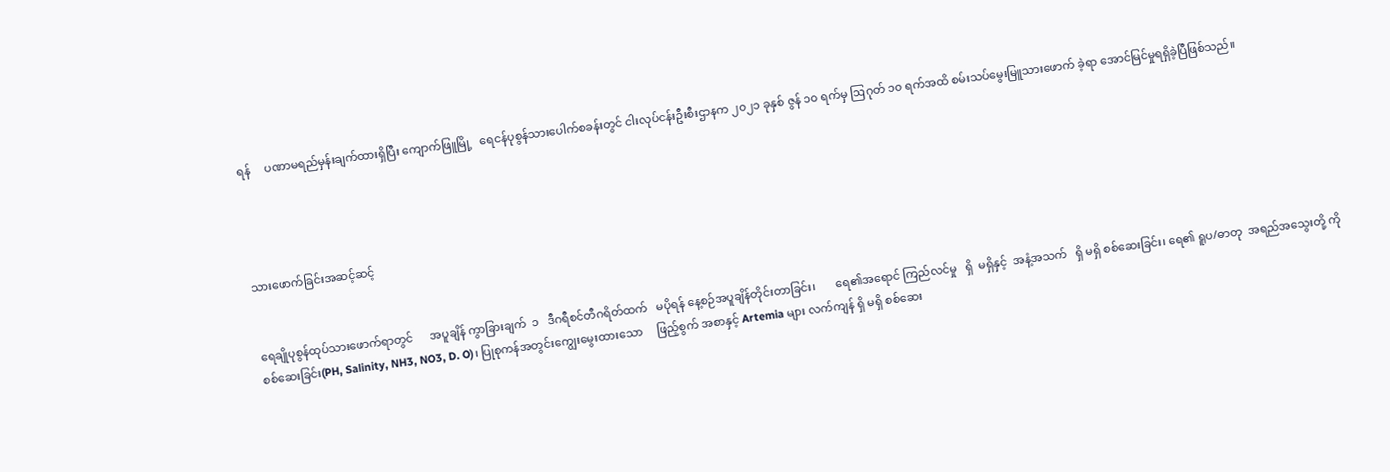ရန်     ပဏာမရည်မှန်းချက်ထားရှိပြီး ကျောက်ဖြူမြို့   ရေငန်ပုစွန်သားပေါက်စခန်းတွင် ငါးလုပ်ငန်းဦးစီးဌာနက ၂၀၂၁ ခုနှစ် ဇွန် ၁၀ ရက်မှ ဩဂုတ် ၁၀ ရက်အထိ စမ်းသပ်မွေးမြူသားဖောက် ခဲ့ရာ အောင်မြင်မှုရရှိခဲ့ပြီဖြစ်သည်။




သားဖောက်ခြင်းအဆင့်ဆင့်


ရေချိုပုစွန်ထုပ်သားဖောက်ရာတွင်      အပူချိန် ကွာခြားချက်  ၁   ဒီဂရီစင်တီဂရိတ်ထက်   မပိုရန် နေ့စဉ်အပူချိန်တိုင်းတာခြင်း၊       ရေ၏အရောင် ကြည်လင်မှု   ရှိ  မရှိနှင့်  အနံ့အသက်   ရှိ မရှိ စစ်ဆေးခြင်း၊ ရေ၏ ရူပ/ဓာတု  အရည်အသွေးတို့ ကိုစစ်ဆေးခြင်း(PH, Salinity, NH3, NO3, D. O)၊ ပြုစုကန်အတွင်းကျွေးမွေးထားသော     ဖြည့်စွက် အစာနှင့် Artemia များ လက်ကျန် ရှိ မရှိ စစ်ဆေး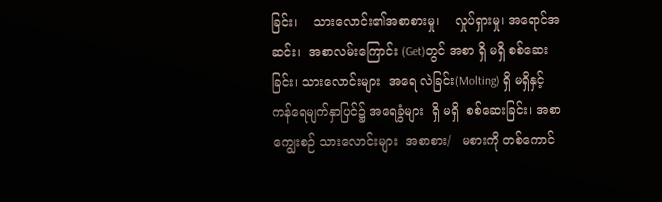ခြင်း၊    သားလောင်း၏အစာစားမှု၊    လှုပ်ရှားမှု၊ အရောင်အဆင်း၊  အစာလမ်းကြောင်း (Get)တွင် အစာ ရှိ မရှိ စစ်ဆေးခြင်း၊ သားလောင်းများ  အရေ လဲခြင်း(Molting) ရှိ မရှိနှင့် ကန်ရေမျက်နှာပြင်၌ အရေခွံများ  ရှိ မရှိ  စစ်‌ဆေးခြင်း၊ အစာကျွေးစဉ် သားလောင်းများ  အစာစား/   မစားကို တစ်ကောင်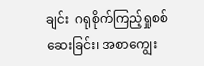ချင်း  ဂရုစိုက်ကြည့်ရှုစစ်ဆေးခြင်း၊ အစာကျွေး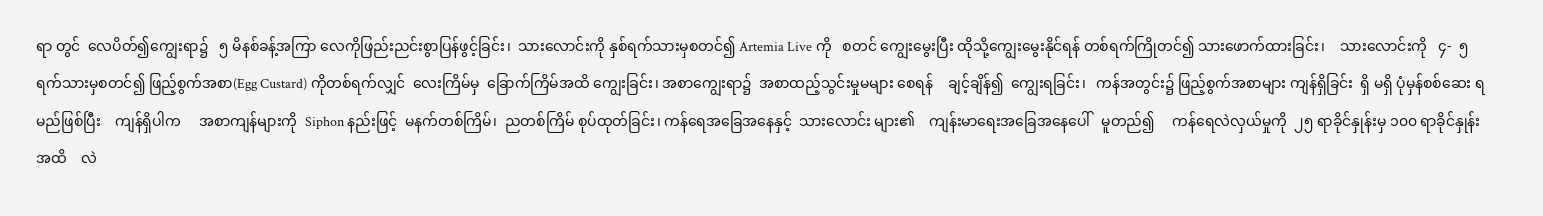ရာ တွင်  လေပိတ်၍ကျွေးရာ၌   ၅ မိနစ်ခန့်အကြာ လေကိုဖြည်းညင်းစွာပြန်ဖွင့်ခြင်း၊  သား‌လောင်းကို နှစ်ရက်သားမှစတင်၍ Artemia Live ကို   စတင် ကျွေးမွေးပြီး ထိုသို့ကျွေးမွေးနိုင်ရန် တစ်ရက်ကြိုတင်၍ သားဖောက်ထားခြင်း၊    သားလောင်းကို   ၄-  ၅ ရက်သားမှစတင်၍ ဖြည့်စွက်အစာ(Egg Custard) ကိုတစ်ရက်လျှင်  လေးကြိမ်မှ  ခြောက်ကြိမ်အထိ ကျွေးခြင်း၊ အစာကျွေးရာ၌  အစာထည့်သွင်းမှုမများ စေရန်    ချင့်ချိန်၍  ကျွေးရခြင်း၊   ကန်အတွင်း၌ ဖြည့်စွက်အစာများ ကျန်ရှိခြင်း  ရှိ မရှိ ပုံမှန်စစ်ဆေး ရမည်ဖြစ်ပြီး    ကျန်ရှိပါက     အစာကျန်များကို  Siphon နည်းဖြင့်  မနက်တစ်ကြိမ်၊  ညတစ်ကြိမ် စုပ်ထုတ်ခြင်း၊ ကန်ရေအခြေအနေနှင့်  သားလောင်း များ၏    ကျန်းမာရေးအခြေအနေပေါ်   မူတည်၍     ကန်ရေလဲလှယ်မှုကို  ၂၅ ရာခိုင်နှုန်းမှ ၁၀၀ ရာခိုင်နှုန်း အထိ    လဲ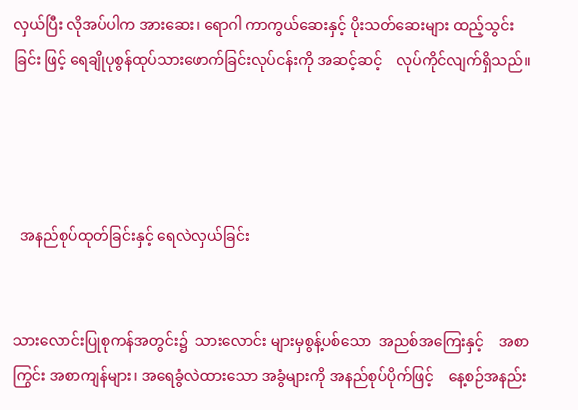လှယ်ပြီး လိုအပ်ပါက အားဆေး၊‌‌ ရောဂါ ကာကွယ်ဆေးနှင့် ပိုးသတ်ဆေးများ ထည့်သွင်းခြင်း ဖြင့် ရေချိုပုစွန်ထုပ်သားဖောက်ခြင်းလုပ်ငန်းကို အဆင့်ဆင့်    လုပ်ကိုင်လျက်ရှိသည်။




  အနည်စုပ်ထုတ်ခြင်းနှင့် ရေလဲလှယ်ခြင်း


သားလောင်းပြုစုကန်အတွင်း၌  သားလောင်း များမှစွန့်ပစ်သော  အညစ်အကြေးနှင့်    အစာကြွင်း အစာကျန်များ၊ အရေခွံလဲထားသော အခွံများကို အနည်စုပ်ပိုက်ဖြင့်    နေ့စဉ်အနည်း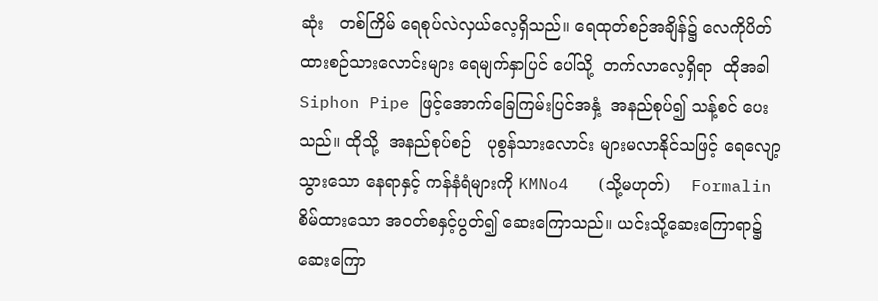ဆုံး   တစ်ကြိမ် ‌ရေစုပ်လဲလှယ်‌လေ့ရှိသည်။ ရေထုတ်စဉ်အချိန်၌ လေကိုပိတ်ထားစဉ်သားလောင်းများ ရေမျက်နှာပြင် ပေါ်သို့  တက်လာလေ့ရှိရာ  ထိုအခါ Siphon Pipe ဖြင့်အောက်ခြေကြမ်းပြင်အနှံ့  အနည်စုပ်၍ သန့်စင် ပေးသည်။ ထိုသို့  အနည်စုပ်စဉ်   ပုစွန်သားလောင်း များမလာနိုင်သဖြင့် ရေလျော့သွားသော နေရာနှင့် ကန်နံရံများကို KMNo4   (သို့မဟုတ်)    Formalin စိမ်ထားသော အဝတ်စနှင့်ပွတ်၍ ဆေးကြောသည်။ ယင်းသို့ဆေးကြောရာ၌ ဆေးကြော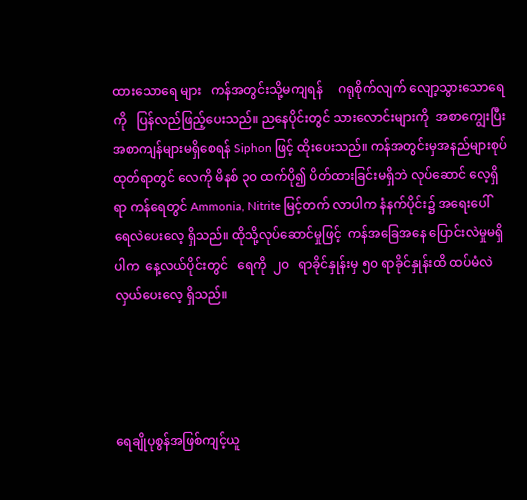ထားသောရေ များ   ကန်အတွင်းသို့မကျရန်     ဂရုစိုက်လျက် လျော့သွားသောရေကို   ပြန်လည်ဖြည့်ပေးသည်။ ညနေပိုင်းတွင် သား‌လောင်းများကို  အစာကျွေးပြီး အစာကျန်များမရှိစေရန် Siphon ဖြင့် ထိုးပေးသည်။ ကန်အတွင်းမှအနည်များစုပ်ထုတ်ရာတွင် လေကို မိနစ် ၃၀ ထက်ပို၍ ပိတ်ထားခြင်းမရှိဘဲ လုပ်ဆောင် လေ့ရှိရာ ကန်ရေတွင် Ammonia, Nitrite မြင့်တက် လာပါက နံနက်ပိုင်း၌ အရေးပေါ်  ရေလဲပေးလေ့ ရှိသည်။ ထိုသို့လုပ်ဆောင်မှုဖြင့်  ကန်အခြေအနေ ပြောင်းလဲမှုမရှိပါက  နေ့လယ်ပိုင်းတွင်   ရေကို  ၂၀   ရာခိုင်နှုန်းမှ ၅၀ ရာခိုင်နှုန်းထိ ထပ်မံလဲလှယ်ပေးလေ့ ရှိသည်။




ရေချိုပုစွန်အဖြစ်ကျင့်ယူ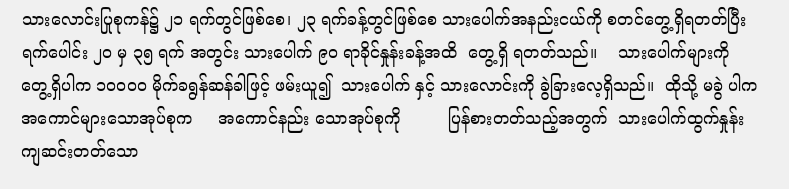သားလောင်းပြုစုကန်၌ ၂၁ ရက်တွင်ဖြစ်စေ၊ ၂၃ ရက်ခန့်တွင်ဖြစ်စေ သား‌ပေါက်အနည်းငယ်ကို စတင်တွေ့ရှိရတတ်ပြီး ရက်ပေါင်း ၂၀ မှ ၃၅ ရက် အတွင်း သားပေါက် ၉၀ ရာခိုင်နှုန်းခန့်အထိ‌  တွေ့ရှိ ရတတ်သည်။    သားပေါက်များကို‌   တွေ့ရှိပါက ၁၀၀၀၀ မိုက်ခရွန်ဆန်ခါဖြင့် ဖမ်းယူ၍  သားပေါက် နှင့် သား‌လောင်းကို ခွဲခြားလေ့ရှိသည်။  ထိုသို့ မခွဲ ပါက အကောင်များသောအုပ်စုက     အကောင်နည်း သောအုပ်စုကို         ပြန်စားတတ်သည့်အတွက်  သား‌ပေါက်ထွက်နှုန်း   ကျဆင်းတတ်သော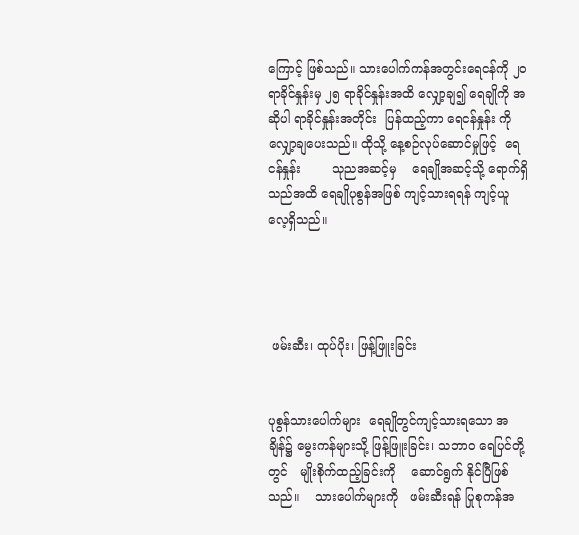ကြောင့် ဖြစ်သည်။ သားပေါက်ကန်အတွင်း‌ရေငန်ကို ၂၀ ရာခိုင်နှုန်းမှ ၂၅ ရာခိုင်နှုန်းအထိ လျှော့ချ၍ ရေချိုကို အဆိုပါ ရာခိုင်နှုန်းအတိုင်း  ပြန်ထည့်ကာ ရေငန်နှုန်း ကို   လျှော့ချပေးသည်။ ထိုသို့‌ နေ့စဉ်လုပ်ဆောင်မှုဖြင့်  ရေငန်နှုန်း        သုညအဆင့်မှ    ရေချိုအဆင့်သို့ ရောက်ရှိသည်အထိ ရေချိုပုစွန်အဖြစ် ကျင့်သားရရန် ကျင့်ယူလေ့ရှိသည်။




 ဖမ်းဆီး၊ ထုပ်ပိုး၊ ဖြန့်ဖြူးခြင်း


ပုစွန်သားပေါက်များ  ရေချိုတွင်ကျင့်သားရသော အချိန်၌ မွေးကန်များသို့ ဖြန့်ဖြူးခြင်း၊ သဘာဝ ရေပြင်တို့တွင်   မျိုးစိုက်ထည့်ခြင်းကို    ဆောင်ရွက် နိုင်ပြီဖြစ်သည်။    သားပေါက်များကို   ဖမ်းဆီးရန် ပြုစုကန်အ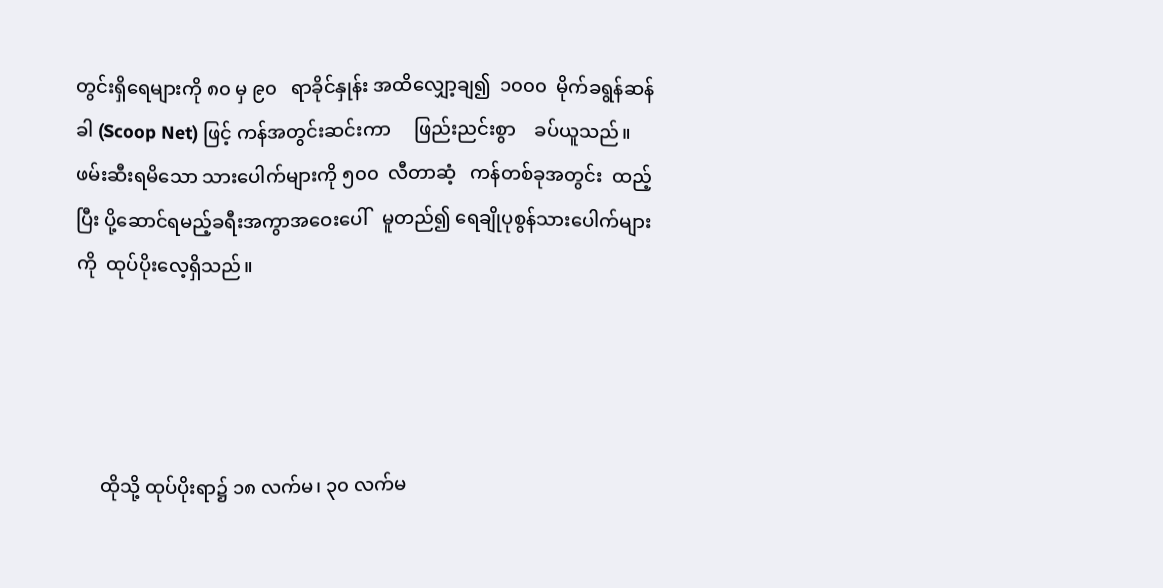တွင်းရှိရေများကို ၈၀ မှ ၉၀   ရာခိုင်နှုန်း အထိလျှော့ချ၍  ၁၀၀၀  မိုက်ခရွန်ဆန်ခါ (Scoop Net) ဖြင့် ကန်အတွင်းဆင်းကာ     ဖြည်းညင်းစွာ    ခပ်ယူသည်။ ဖမ်းဆီးရမိသော သားပေါက်များကို ၅၀၀  လီတာဆံ့   ကန်တစ်ခုအတွင်း  ထည့်ပြီး ပို့ဆောင်ရမည့်ခရီးအကွာအဝေးပေါ်   မူတည်၍ ရေချိုပုစွန်သားပေါက်များကို  ထုပ်ပိုးလေ့ရှိသည်။




     ထိုသို့ ထုပ်ပိုးရာ၌ ၁၈ လက်မ၊ ၃၀ လက်မ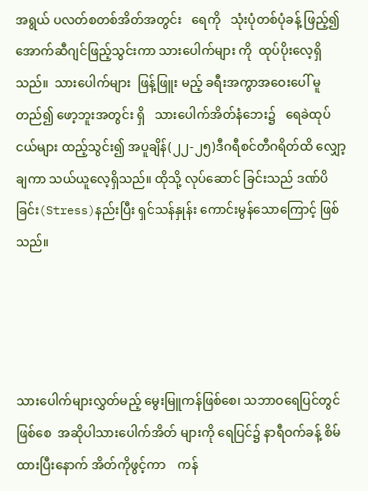အရွယ် ပလတ်စတစ်အိတ်အတွင်း   ရေကို   သုံးပုံတစ်ပုံခန့် ဖြည့်၍ အောက်ဆီဂျင်ဖြည့်သွင်းကာ သားပေါက်များ ကို  ထုပ်ပိုးလေ့ရှိသည်။  သားပေါက်များ  ဖြန့်ဖြူး မည့် ခရီးအကွာအဝေးပေါ် မူတည်၍ ဖော့ဘူးအတွင်း ရှိ   သားပေါက်အိတ်နံဘေး၌   ရေခဲထုပ်ငယ်များ ထည့်သွင်း၍ အပူချိန်(၂၂-၂၅)ဒီဂရီစင်တီဂရိတ်ထိ လျှော့ချကာ သယ်ယူလေ့ရှိသည်။ ထိုသို့ လုပ်ဆောင် ခြင်းသည် ဒဏ်ပိခြင်း(Stress)နည်းပြီး ရှင်သန်နှုန်း ကောင်းမွန်သောကြောင့် ဖြစ်သည်။




သားပေါက်များလွှတ်မည့် မွေးမြူကန်ဖြစ်စေ၊ သဘာဝရေပြင်တွင်ဖြစ်စေ  အဆိုပါသားပေါက်အိတ် များကို ရေပြင်၌ နာရီဝက်ခန့် စိမ်ထားပြီးနောက် အိတ်ကိုဖွင့်ကာ    ကန်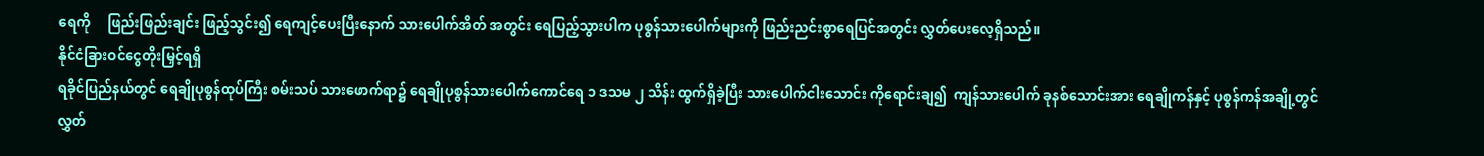ရေကို     ဖြည်းဖြည်းချင်း ဖြည့်သွင်း၍ ရေကျင့်ပေးပြီးနောက် သားပေါက်အိတ် အတွင်း ရေပြည့်သွားပါက ပုစွန်သားပေါက်များကို ဖြည်းညင်းစွာရေပြင်အတွင်း လွှတ်ပေးလေ့ရှိသည်။
နိုင်ငံခြားဝင်ငွေတိုးမြှင့်ရရှိ
ရခိုင်ပြည်နယ်တွင် ရေချိုပုစွန်ထုပ်ကြီး စမ်းသပ် သားဖောက်ရာ၌ ‌ရေချိုပုစွန်သားပေါက်ကောင်ရေ ၁ ဒသမ ၂ သိန်း ထွက်ရှိခဲ့ပြီး သား‌ပေါက်ငါးသောင်း ကိုရောင်းချ၍  ကျန်သားပေါက် ခုနစ်သောင်းအား ရေချိုကန်နှင့် ပုစွန်ကန်အချို့တွင်  လွှတ်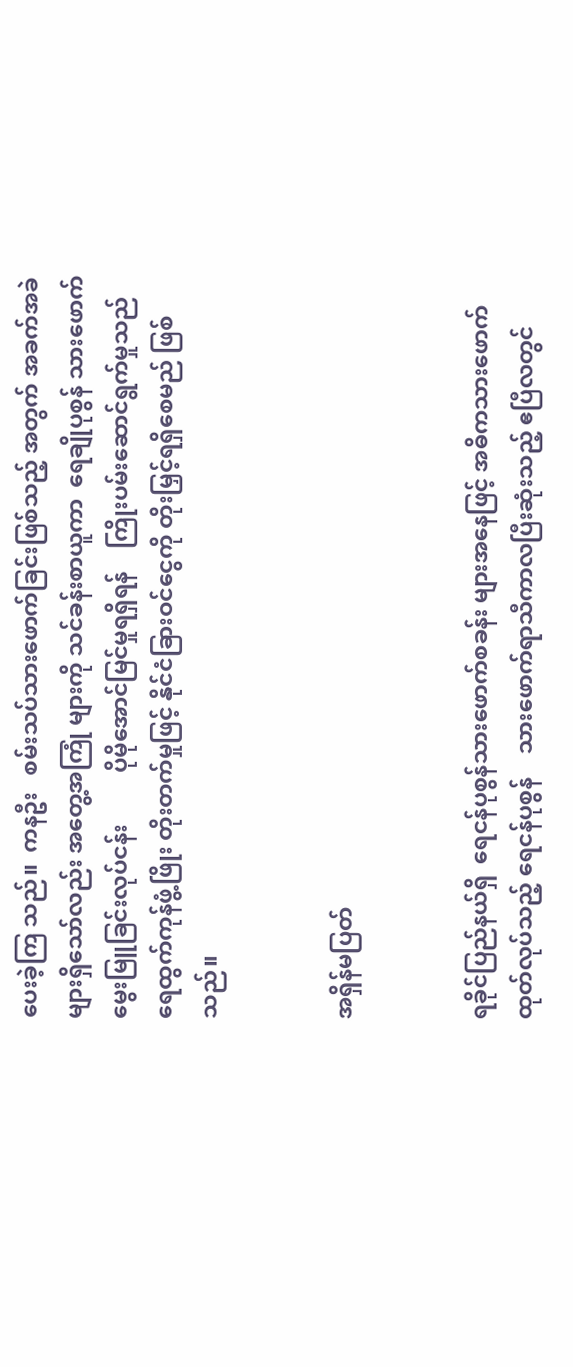ပေးခဲ့ကြ သည်။  ကနဦး   စမ်းသပ်သားဖောက်ခြင်းဖြစ်သည့် အတွက် အခက်အခဲများရှိသော်လည်း အတွေ့အကြုံ များကို သင်ခန်းစာယူကာ  ရေချိုပုစွန် သားဖောက် မွေးမြူခြင်းလုပ်ငန်း         ပိုမိုအောင်မြင်မှုရရှိရန်    ကြိုးပမ်းဆောင်ရွက်မှုသည်    ရေထွက်ကုန်ဖွံ့ဖြိုး တိုးတက်မှုဖြင့် နိုင်ငံခြားဝင်ငွေကို တိုးမြှင့်ရရှိစေမည် ဖြစ်သည်။


အရှိန်မပြတ်


ရခိုင်ပြည်နယ်ရှိ  ရေငန်ပုစွန်သားဖောက်စခန်း များအနေဖြင့် အဓိကသားဖောက်ထုတ်လုပ်သည့် ရေငန်ပုစွန်    သားဖောက်ရာသီကာလပြီးဆုံးသည့် ဧပြီလတွင်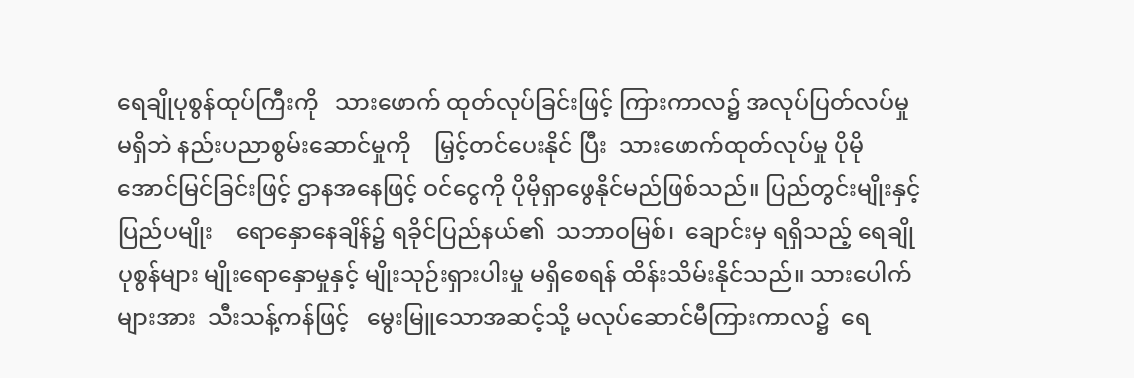ရေချိုပုစွန်ထုပ်ကြီးကို   သားဖောက် ထုတ်လုပ်ခြင်းဖြင့် ကြားကာလ၌ အလုပ်ပြတ်လပ်မှု မရှိဘဲ နည်းပညာစွမ်းဆောင်မှုကို    မြှင့်တင်ပေးနိုင် ပြီး  သားဖောက်ထုတ်လုပ်မှု ပိုမိုအောင်မြင်ခြင်းဖြင့် ဌာနအနေဖြင့် ဝင်ငွေကို ပိုမိုရှာဖွေနိုင်မည်ဖြစ်သည်။ ပြည်တွင်းမျိုးနှင့်    ပြည်ပမျိုး    ရောနှောနေချိန်၌ ရခိုင်ပြည်နယ်၏  သဘာဝမြစ်၊  ချောင်းမှ ရရှိသည့် ရေချိုပုစွန်များ မျိုးရောနှောမှုနှင့် မျိုးသုဉ်းရှားပါးမှု မရှိစေရန် ထိန်းသိမ်းနိုင်သည်။ သားပေါက် များအား ‌ သီးသန့်ကန်ဖြင့်   မွေးမြူသောအဆင့်သို့ မလုပ်ဆောင်မီကြားကာလ၌  ရေ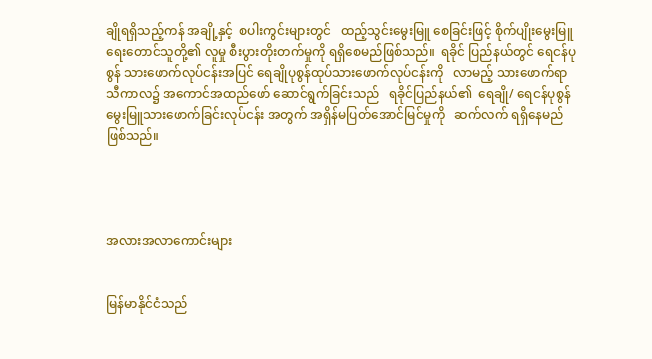ချိုရရှိသည့်ကန် အချို့နှင့်  စပါးကွင်းများတွင်   ထည့်သွင်းမွေးမြူ စေခြင်းဖြင့် စိုက်ပျိုးမွေးမြူရေးတောင်သူတို့၏ လူမှု စီးပွားတိုးတက်မှုကို ရရှိစေမည်ဖြစ်သည်။  ရခိုင် ပြည်နယ်တွင် ရေငန်ပုစွန် သားဖောက်လုပ်ငန်းအပြင် ရေချိုပုစွန်ထုပ်သားဖောက်လုပ်ငန်းကို   လာမည့် သားဖောက်ရာသီကာလ၌ အကောင်အထည်ဖော် ဆောင်ရွက်ခြင်းသည်   ရခိုင်ပြည်နယ်၏  ရေချို/ ရေငန်ပုစွန်     မွေးမြူသားဖောက်ခြင်းလုပ်ငန်း အတွက် အရှိန်မပြတ်အောင်မြင်မှုကို   ဆက်လက် ရရှိနေမည်ဖြစ်သည်။




အလားအလာကောင်းများ


မြန်မာနိုင်ငံသည်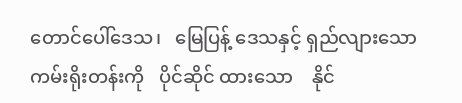တောင်ပေါ်ဒေသ၊   မြေပြန့် ဒေသနှင့် ရှည်လျားသော ကမ်းရိုးတန်းကို   ပိုင်ဆိုင် ထားသော    နိုင်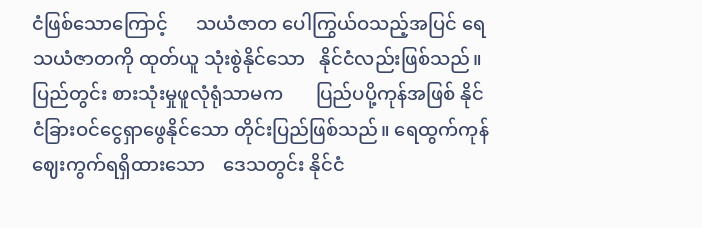ငံဖြစ်သောကြောင့်      သယံဇာတ ပေါကြွယ်ဝသည့်အပြင် ရေသယံဇာတကို ထုတ်ယူ သုံးစွဲနိုင်သော   နိုင်ငံလည်းဖြစ်သည်။    ပြည်တွင်း စားသုံးမှုဖူလုံရုံသာမက       ပြည်ပပို့ကုန်အဖြစ် နိုင်ငံခြားဝင်ငွေရှာဖွေနိုင်သော တိုင်းပြည်ဖြစ်သည်။ ‌ရေထွက်ကုန်ဈေးကွက်ရရှိထား‌သော    ဒေသတွင်း နိုင်ငံ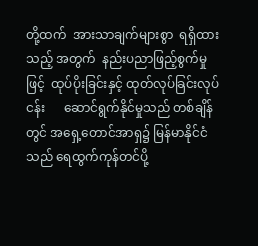တို့ထက်  အားသာချက်များစွာ  ရရှိထားသည့် အတွက်  နည်းပညာဖြည့်စွက်မှုဖြင့်  ထုပ်ပိုးခြင်းနှင့် ထုတ်လုပ်ခြင်းလုပ်ငန်း      ဆောင်ရွက်နိုင်မှုသည် တစ်ချိန်တွင် အရှေ့တောင်အာရှ၌ မြန်မာနိုင်ငံသည် ရေထွက်ကုန်တင်ပို့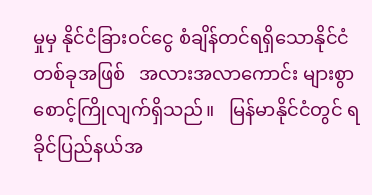မှုမှ နိုင်ငံခြားဝင်ငွေ စံချိန်တင်ရရှိသောနိုင်ငံတစ်ခုအဖြစ်   အလားအလာကောင်း များစွာ စောင့်ကြိုလျက်ရှိသည်။   မြန်မာနိုင်ငံတွင် ရခိုင်ပြည်နယ်အ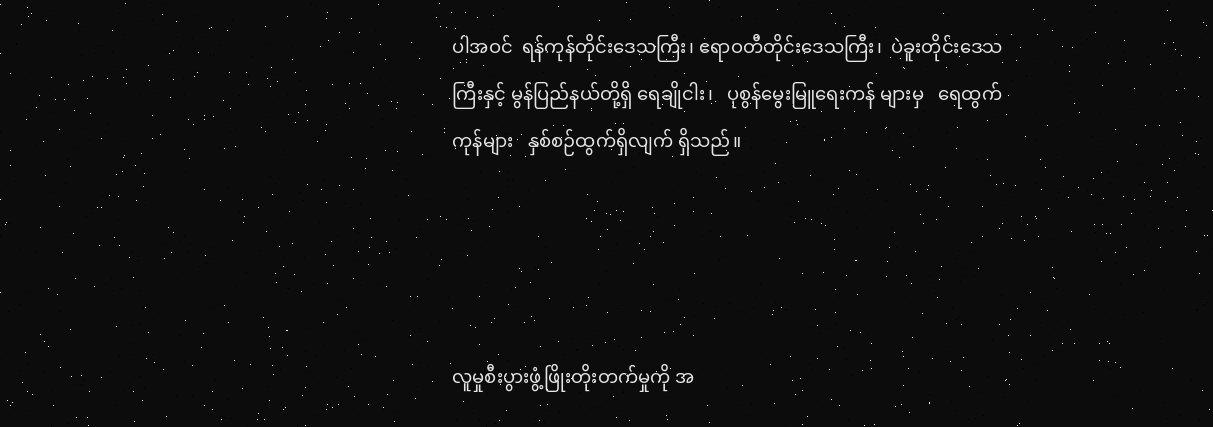ပါအဝင်  ရန်ကုန်တိုင်းဒေသကြီး၊ ဧရာဝတီတိုင်းဒေသကြီး၊  ပဲခူးတိုင်းဒေသကြီးနှင့် မွန်ပြည်နယ်တို့ရှိ ရေချိုငါး၊   ပုစွန်မွေးမြူရေးကန် များမှ   ရေထွက်ကုန်များ   နှစ်စဉ်ထွက်ရှိလျက် ရှိသည်။




လူမှုစီးပွားဖွံ့ဖြိုးတိုးတက်မှုကို အ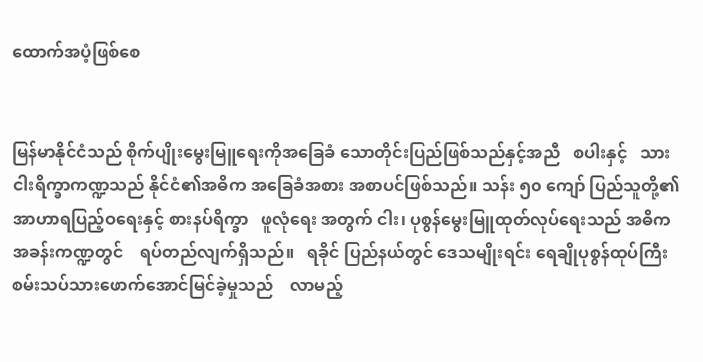ထောက်အပံ့ဖြစ်စေ


မြန်မာနိုင်ငံသည် စိုက်ပျိုးမွေးမြူရေးကိုအခြေခံ သောတိုင်းပြည်ဖြစ်သည်နှင့်အညီ   စပါးနှင့်   သား ငါးရိက္ခာကဏ္ဍသည် နိုင်ငံ၏အဓိက အခြေခံအစား အစာပင်ဖြစ်သည်။ သန်း ၅၀ ကျော် ပြည်သူတို့၏ အာဟာရပြည့်ဝရေးနှင့် စားနပ်ရိက္ခာ   ဖူလုံရေး အတွက် ငါး၊ ပုစွန်မွေးမြူထုတ်လုပ်ရေးသည် အဓိက အခန်းကဏ္ဍတွင်    ရပ်တည်လျက်ရှိသည်။   ရခိုင် ပြည်နယ်တွင် ဒေသမျိုးရင်း ရေချိုပုစွန်ထုပ်ကြီး စမ်းသပ်သားဖောက်အောင်မြင်ခဲ့မှုသည်    လာမည့်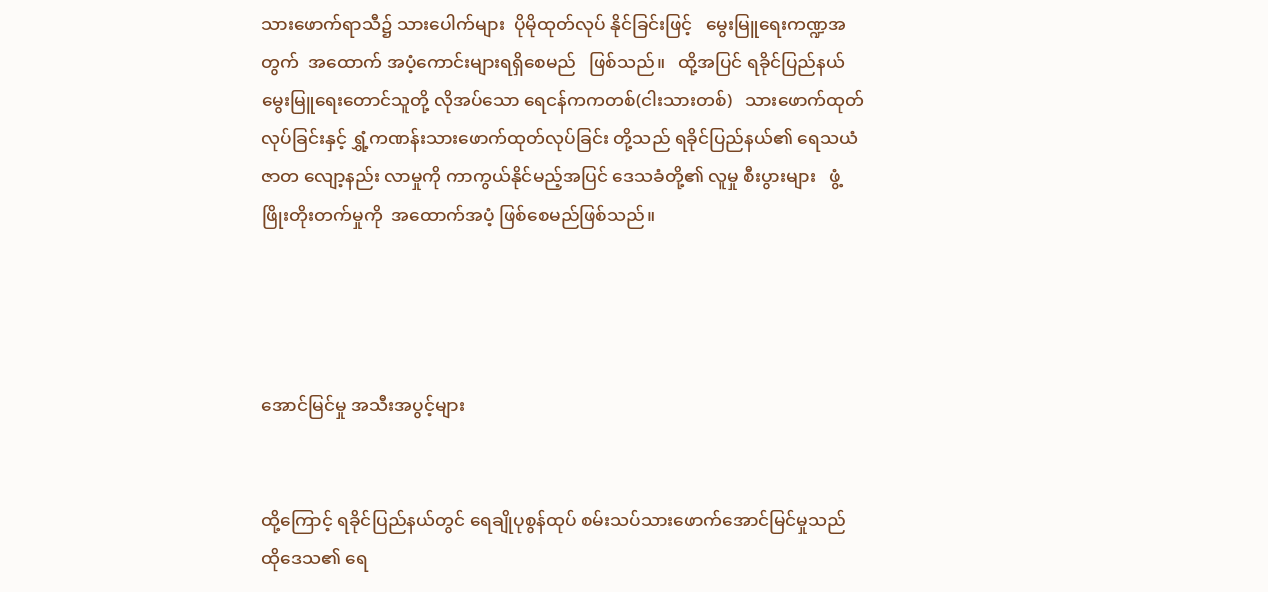သားဖောက်ရာသီ၌ သားပေါက်များ  ပိုမိုထုတ်လုပ် နိုင်ခြင်းဖြင့်   မွေးမြူရေးကဏ္ဍအတွက်  အထောက် အပံ့ကောင်းများရရှိစေမည်   ဖြစ်သည်။   ထို့အပြင် ရခိုင်ပြည်နယ်မွေးမြူရေးတောင်သူတို့ လိုအပ်သော ရေငန်ကကတစ်(ငါးသားတစ်)   သားဖောက်ထုတ် လုပ်ခြင်းနှင့် ရွှံ့ကဏန်းသားဖောက်ထုတ်လုပ်ခြင်း တို့သည် ရခိုင်ပြည်နယ်၏‌ ရေသယံဇာတ လျော့နည်း လာမှုကို ကာကွယ်နိုင်မည့်အပြင် ဒေသခံတို့၏ လူမှု စီးပွားများ   ဖွံ့ဖြိုးတိုးတက်မှုကို  အထောက်အပံ့ ဖြစ်စေမည်ဖြစ်သည်။




အောင်မြင်မှု အသီးအပွင့်များ


ထို့ကြောင့် ရခိုင်ပြည်နယ်တွင် ရေချိုပုစွန်ထုပ် စမ်းသပ်သားဖောက်အောင်မြင်မှုသည်  ထိုဒေသ၏ ရေ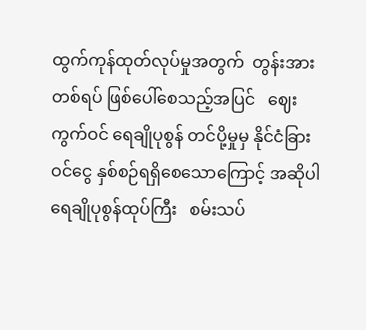ထွက်ကုန်ထုတ်လုပ်မှုအတွက်  တွန်းအားတစ်ရပ် ဖြစ်ပေါ်စေသည့်အပြင်   ဈေးကွက်ဝင် ရေချိုပုစွန် တင်ပို့မှုမှ နိုင်ငံခြားဝင်ငွေ နှစ်စဉ်ရရှိစေသောကြောင့် အဆိုပါ    ရေချိုပုစွန်ထုပ်ကြီး   စမ်းသပ်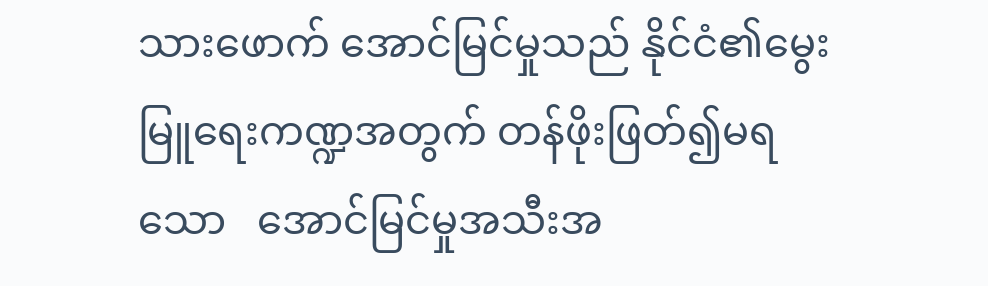သားဖောက် အောင်မြင်မှုသည် နိုင်ငံ၏မွေးမြူရေးကဏ္ဍအတွက် တန်ဖိုးဖြတ်၍မရသော   အောင်မြင်မှုအသီးအ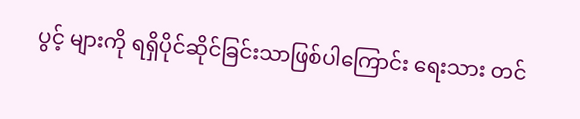ပွင့် များကို ရရှိပိုင်ဆိုင်ခြင်းသာဖြစ်ပါကြောင်း ရေးသား တင်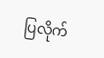ပြလိုက်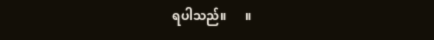ရပါသည်။      ။